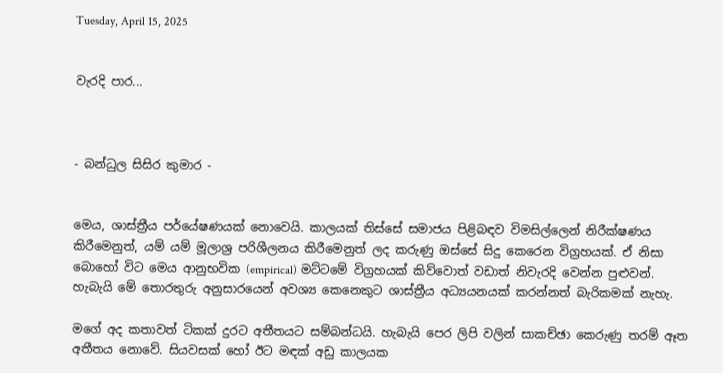Tuesday, April 15, 2025


වැරදි පාර...



- බන්ධුල සිසිර කුමාර -


මෙය, ශාස්ත්‍රීය පර්යේෂණයක් නොවෙයි. කාලයක් තිස්සේ සමාජය පිළිබඳව විමසිල්ලෙන් නිරීක්ෂණය කිරීමෙනුත්, යම් යම් මූලාශ්‍ර පරිශීලනය කිරීමෙනුත් ලද කරුණු ඔස්සේ සිදු කෙරෙන විග්‍රහයක්. ඒ නිසා බොහෝ විට මෙය ආනුභවික (empirical) මට්ටමේ විග්‍රහයක් කිව්වොත් වඩාත් නිවැරදි වෙන්න පුළුවන්. හැබැයි මේ තොරතුරු අනුසාරයෙන් අවශ්‍ය කෙනෙකුට ශාස්ත්‍රීය අධ්‍යයනයක් කරන්නත් බැරිකමක් නැහැ.

මගේ අද කතාවත් ටිකක් දුරට අතීතයට සම්බන්ධයි. හැබැයි පෙර ලිපි වලින් සාකච්ඡා කෙරුණු තරම් ඈත අතීතය නොවේ. සියවසක් හෝ ඊට මඳක් අඩු කාලයක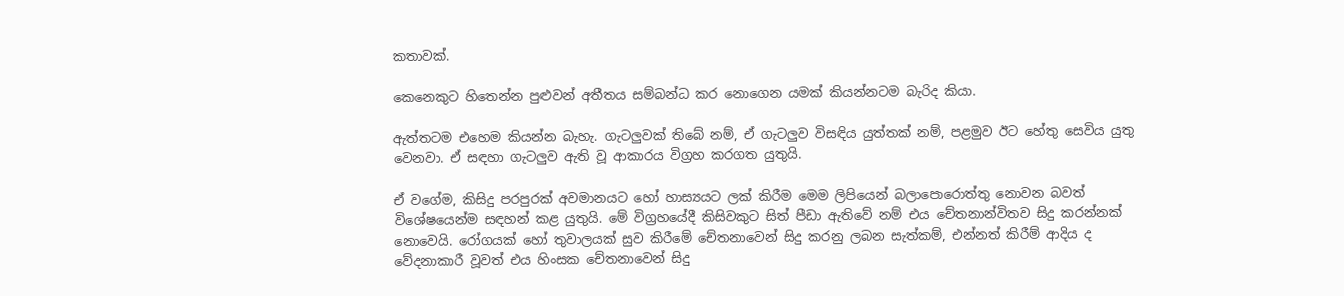කතාවක්.

කෙනෙකුට හිතෙන්න පුළුවන් අතීතය සම්බන්ධ කර නොගෙන යමක් කියන්නටම බැරිද කියා.

ඇත්තටම එහෙම කියන්න බැහැ. ගැටලුවක් තිබේ නම්, ඒ ගැටලුව විසඳිය යුත්තක් නම්, පළමුව ඊට හේතු සෙවිය යුතු වෙනවා. ඒ සඳහා ගැටලුව ඇති වූ ආකාරය විග්‍රහ කරගත යුතුයි.

ඒ වගේම, කිසිදු පරපුරක් අවමානයට හෝ හාස්‍යයට ලක් කිරීම මෙම ලිපියෙන් බලාපොරොත්තු නොවන බවත් විශේෂයෙන්ම සඳහන් කළ යුතුයි. මේ විග්‍රහයේදී කිසිවකුට සිත් පීඩා ඇතිවේ නම් එය චේතනාන්විතව සිදු කරන්නක් නොවෙයි. රෝගයක් හෝ තුවාලයක් සුව කිරීමේ චේතනාවෙන් සිදු කරනු ලබන සැත්කම්, එන්නත් කිරීම් ආදිය ද වේදනාකාරී වූවත් එය හිංසක චේතනාවෙන් සිදු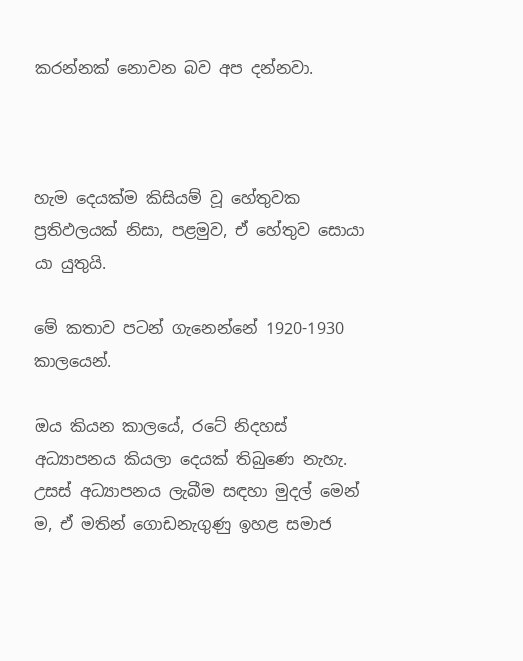කරන්නක් නොවන බව අප දන්නවා.



හැම දෙයක්ම කිසියම් වූ හේතුවක ප්‍රතිඵලයක් නිසා, පළමුව, ඒ හේතුව සොයා යා යුතුයි.

මේ කතාව පටන් ගැනෙන්නේ 1920-1930 කාලයෙන්.

ඔය කියන කාලයේ, රටේ නිදහස් අධ්‍යාපනය කියලා දෙයක් තිබුණෙ නැහැ. උසස් අධ්‍යාපනය ලැබීම සඳහා මුදල් මෙන් ම, ඒ මතින් ගොඩනැගුණු ඉහළ සමාජ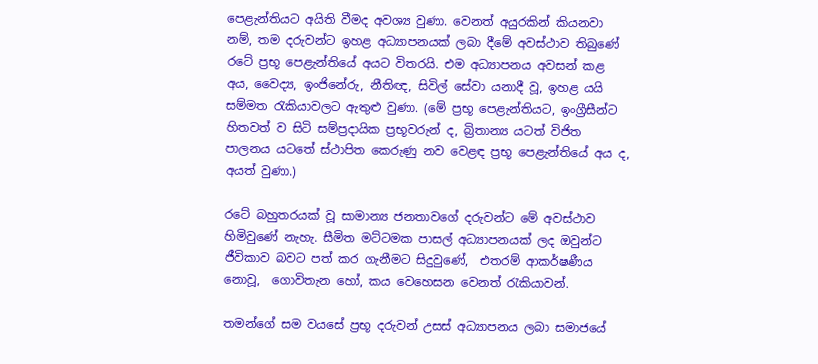පෙළැන්තියට අයිති වීමද අවශ්‍ය වුණා. වෙනත් අයුරකින් කියනවා නම්, තම දරුවන්ට ඉහළ අධ්‍යාපනයක් ලබා දීමේ අවස්ථාව තිබුණේ රටේ ප්‍රභූ පෙළැන්තියේ අයට විතරයි. එම අධ්‍යාපනය අවසන් කළ අය, වෛද්‍ය, ඉංජිනේරු, නීතිඥ, සිවිල් සේවා යනාදී වූ, ඉහළ යයි සම්මත රැකියාවලට ඇතුළු වුණා. (මේ ප්‍රභූ පෙළැන්තියට, ඉංග්‍රීසීන්ට හිතවත් ව සිටි සම්ප්‍රදායික ප්‍රභූවරුන් ද, බ්‍රිතාන්‍ය යටත් විජිත පාලනය යටතේ ස්ථාපිත කෙරුණු නව වෙළඳ ප්‍රභූ පෙළැන්තියේ අය ද, අයත් වුණා.)

රටේ බහුතරයක් වූ සාමාන්‍ය ජනතාවගේ දරුවන්ට මේ අවස්ථාව හිමිවුණේ නැහැ. සීමිත මට්ටමක පාසල් අධ්‍යාපනයක් ලද ඔවුන්ට ජීවිකාව බවට පත් කර ගැනීමට සිදුවුණේ,  එතරම් ආකර්ෂණීය නොවූ,  ගොවිතැන හෝ, කය වෙහෙසන වෙනත් රැකියාවන්.

තමන්ගේ සම වයසේ ප්‍රභූ දරුවන් උසස් අධ්‍යාපනය ලබා සමාජයේ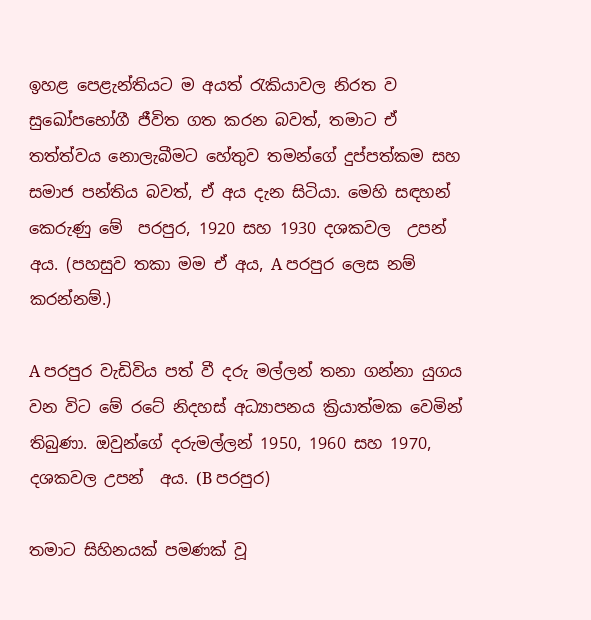ඉහළ පෙළැන්තියට ම අයත් රැකියාවල නිරත ව  සුඛෝපභෝගී ජීවිත ගත කරන බවත්, තමාට ඒ තත්ත්වය නොලැබීමට හේතුව තමන්ගේ දුප්පත්කම සහ සමාජ පන්තිය බවත්, ඒ අය දැන සිටියා. මෙහි සඳහන් කෙරුණු මේ  පරපුර, 1920 සහ 1930 දශකවල  උපන් අය. (පහසුව තකා මම ඒ අය, A පරපුර ලෙස නම් කරන්නම්.)

A පරපුර වැඩිවිය පත් වී දරු මල්ලන් තනා ගන්නා යුගය වන විට මේ රටේ නිදහස් අධ්‍යාපනය ක්‍රියාත්මක වෙමින් තිබුණා. ඔවුන්ගේ දරුමල්ලන් 1950, 1960 සහ 1970,  දශකවල උපන්  අය. (B පරපුර)

තමාට සිහිනයක් පමණක් වූ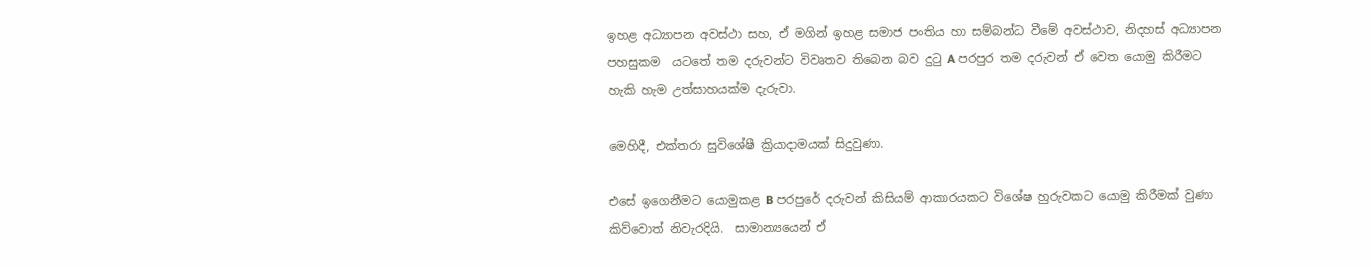ඉහළ අධ්‍යාපන අවස්ථා සහ, ඒ මගින් ඉහළ සමාජ පංතිය හා සම්බන්ධ වීමේ අවස්ථාව, නිදහස් අධ්‍යාපන පහසුකම  යටතේ තම දරුවන්ට විවෘතව තිබෙන බව දුටු A පරපුර තම දරුවන් ඒ වෙත යොමු කිරීමට හැකි හැම උත්සාහයක්ම දැරුවා.

මෙහිදී, එක්තරා සුවිශේෂී ක්‍රියාදාමයක් සිදුවුණා.

එසේ ඉගෙනීමට යොමුකළ B පරපුරේ දරුවන් කිසියම් ආකාරයකට විශේෂ හුරුවකට යොමු කිරීමක් වුණා කිව්වොත් නිවැරදියි.  සාමාන්‍යයෙන් ඒ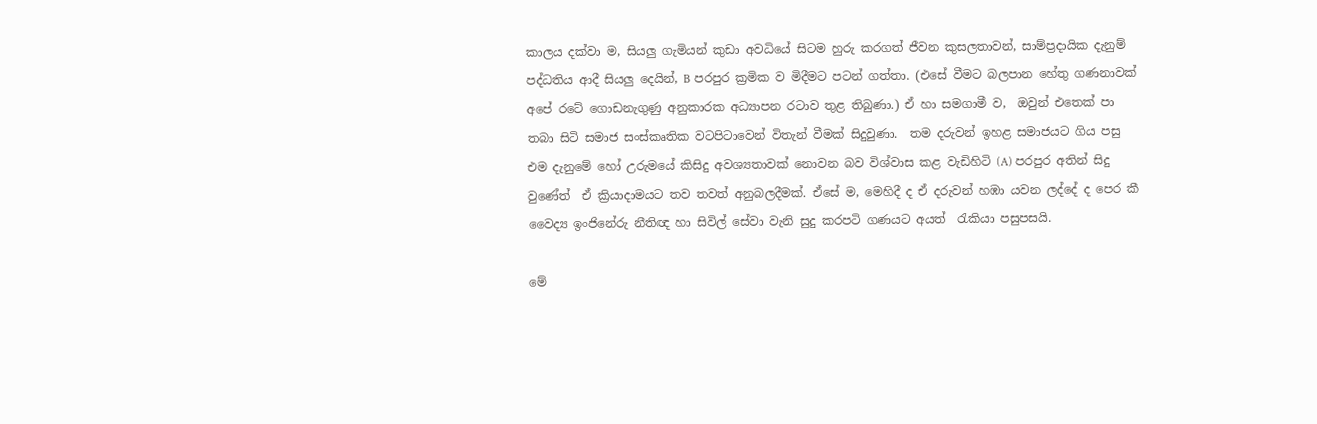කාලය දක්වා ම, සියලු ගැමියන් කුඩා අවධියේ සිටම හුරු කරගත් ජීවන කුසලතාවන්, සාම්ප්‍රදායික දැනුම් පද්ධතිය ආදී සියලු දෙයින්, B පරපුර ක්‍රමික ව මිදීමට පටන් ගත්තා. (එසේ වීමට බලපාන හේතු ගණනාවක් අපේ රටේ ගොඩනැගුණු අනුකාරක අධ්‍යාපන රටාව තුළ තිබුණා.) ඒ හා සමගාමී ව,  ඔවුන් එතෙක් පා තබා සිටි සමාජ සංස්කෘතික වටපිටාවෙන් විතැන් වීමක් සිදුවුණා.  තම දරුවන් ඉහළ සමාජයට ගිය පසු එම දැනුමේ හෝ උරුමයේ කිසිදු අවශ්‍යතාවක් නොවන බව විශ්වාස කළ වැඩිහිටි (A) පරපුර අතින් සිදු වුණේත්  ඒ ක්‍රියාදාමයට තව තවත් අනුබලදීමක්. ඒසේ ම, මෙහිදී ද ඒ දරුවන් හඹා යවන ලද්දේ ද පෙර කී වෛද්‍ය ඉංජිනේරු නීතිඥ හා සිවිල් සේවා වැනි සුදු කරපටි ගණයට අයත්  රැකියා පසුපසයි.

මේ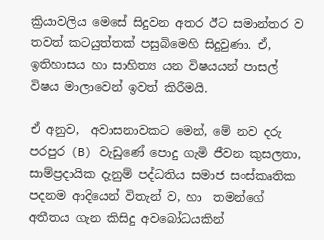ක්‍රියාවලිය මෙසේ සිදුවන අතර ඊට සමාන්තර ව තවත් කටයුත්තක් පසුබිමෙහි සිදුවුණා. ඒ, ඉතිහාසය හා සාහිත්‍ය යන විෂයයන් පාසල් විෂය මාලාවෙන් ඉවත් කිරීමයි.

ඒ අනුව,  අවාසනාවකට මෙන්, මේ නව දරු පරපුර (B) වැඩුණේ පොදු ගැමි ජීවන කුසලතා, සාම්ප්‍රදායික දැනුම් පද්ධතිය සමාජ සංස්කෘතික පදනම ආදියෙන් විතැන් ව, හා  තමන්ගේ අතීතය ගැන කිසිදු අවබෝධයකින්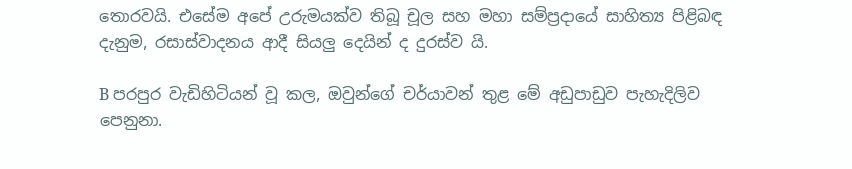තොරවයි. එසේම අපේ උරුමයක්ව තිබූ චූල සහ මහා සම්ප්‍රදායේ සාහිත්‍ය පිළිබඳ දැනුම, රසාස්වාදනය ආදී සියලු දෙයින් ද දුරස්ව යි.

B පරපුර වැඩිහිටියන් වූ කල, ඔවුන්ගේ චර්යාවන් තුළ මේ අඩුපාඩුව පැහැදිලිව පෙනුනා.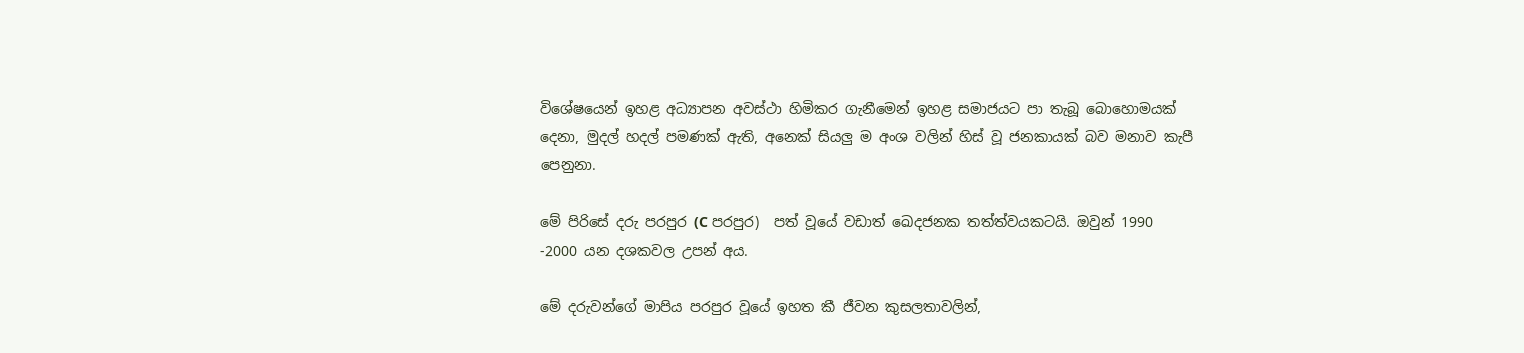විශේෂයෙන් ඉහළ අධ්‍යාපන අවස්ථා හිමිකර ගැනීමෙන් ඉහළ සමාජයට පා තැබූ බොහොමයක් දෙනා, මුදල් හදල් පමණක් ඇති, අනෙක් සියලු ම අංශ වලින් හිස් වූ ජනකායක් බව මනාව කැපී පෙනුනා.

මේ පිරිසේ දරු පරපුර (C පරපුර)  පත් වූයේ වඩාත් ඛෙදජනක තත්ත්වයකටයි. ඔවුන් 1990 -2000 යන දශකවල උපන් අය.

මේ දරුවන්ගේ මාපිය පරපුර වූයේ ඉහත කී ජීවන කුසලතාවලින්,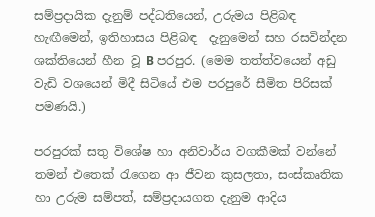සම්ප්‍රදායික දැනුම් පද්ධතියෙන්, උරුමය පිළිබඳ හැඟීමෙන්, ඉතිහාසය පිළිබඳ  දැනුමෙන් සහ රසවින්දන ශක්තියෙන් හීන වූ B පරපුර. (මෙම තත්ත්වයෙන් අඩු වැඩි වශයෙන් මිදී සිටියේ එම පරපුරේ සීමිත පිරිසක් පමණයි.)

පරපුරක් සතු විශේෂ හා අනිවාර්ය වගකීමක් වන්නේ තමන් එතෙක් රැගෙන ආ ජීවන කුසලතා, සංස්කෘතික හා උරුම සම්පත්, සම්ප්‍රදායගත දැනුම ආදිය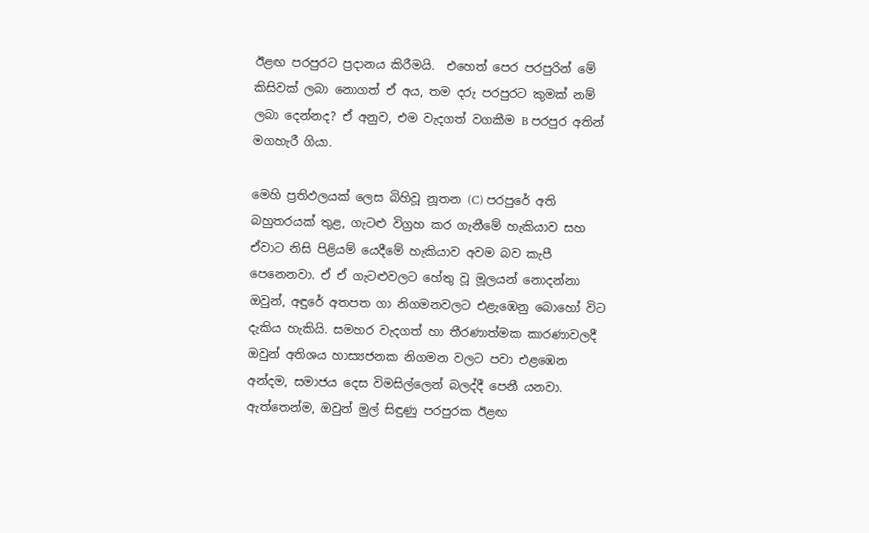ඊළඟ පරපුරට ප්‍රදානය කිරීමයි.  එහෙත් පෙර පරපුරින් මේ කිසිවක් ලබා නොගත් ඒ අය, තම දරු පරපුරට කුමක් නම් ලබා දෙන්නද? ඒ අනුව, එම වැදගත් වගකීම B පරපුර අතින් මගහැරී ගියා.

මෙහි ප්‍රතිඵලයක් ලෙස බිහිවූ නූතන (C) පරපුරේ අති බහුතරයක් තුළ, ගැටළු විග්‍රහ කර ගැනීමේ හැකියාව සහ ඒවාට නිසි පිළියම් යෙදීමේ හැකියාව අවම බව කැපී පෙනෙනවා. ඒ ඒ ගැටළුවලට හේතු වූ මූලයන් නොදන්නා ඔවුන්, අඳුරේ අතපත ගා නිගමනවලට එළැඹෙනු බොහෝ විට දැකිය හැකියි. සමහර වැදගත් හා තීරණාත්මක කාරණාවලදී ඔවුන් අතිශය හාස්‍යජනක නිගමන වලට පවා එළඹෙන අන්දම, සමාජය දෙස විමසිල්ලෙන් බලද්දී පෙනී යනවා. ඇත්තෙන්ම, ඔවුන් මුල් සිඳුණු පරපුරක ඊළඟ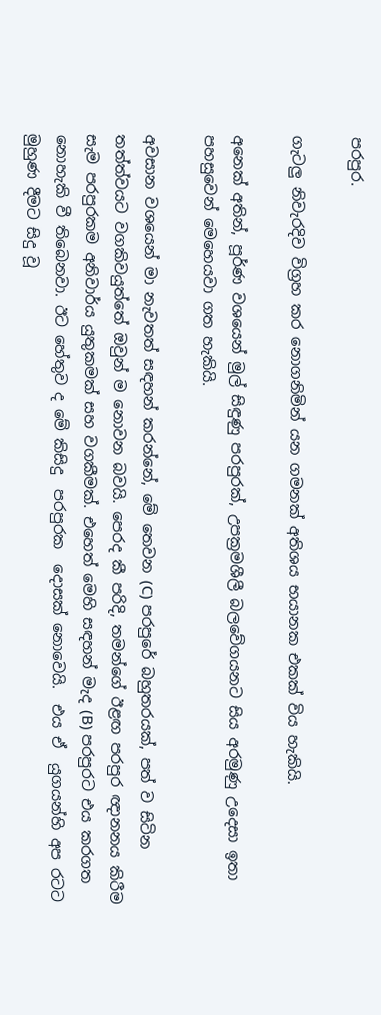පරපුර.

ගැටලු නිවැරදිව විග්‍රහ කර නොගනිමින් යන ගමනක් අතිශය භයානක එකක් විය හැකියි.

අනෙක් අතින්, පූර්ණ වශයෙන් මුල් සිඳුණු පරපුරක්, උපක්‍රමශීලී බලවේගයනට සිය අරමුණු උදෙසා ඉතා  පහසුවෙන් මෙහෙයවා ගත හැකියි.

අවසාන වශයෙන් මා නැවතත් සඳහන් කරන්නේ, මේ තෙවන (C) පරපුරේ බහුතරයක්, පත් ව සිටින තත්ත්වයට වගකිවයුත්තේ ඔවුන් ම නොවන බවයි. පෙරද කී පරිදි, තමන්ගේ ඊළඟ පරපුර ඥානනය කිරීම සැම පරපුරකම අනිවාර්ය යුතුකමක් සහ වගකීමක්. එහෙත් මෙහි සඳහන් මැද (B) පරපුරට එය කරගත නොහැකි වී තිබෙනවා. ඊට හේතුව ද මේ කිසිදු  පරපුරක  දොසක් නොවෙයි.  එය ඒ  යුගයන්හි අප රටට මුහුණ දීමට සිදු වූ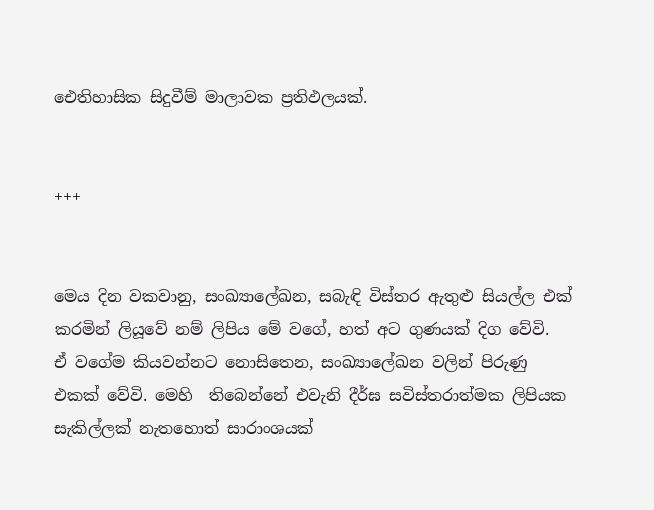ඓතිහාසික සිදුවීම් මාලාවක ප්‍රතිඵලයක්.


+++


මෙය දින වකවානු, සංඛ්‍යාලේඛන, සබැඳි විස්තර ඇතුළු සියල්ල එක් කරමින් ලියූවේ නම් ලිපිය මේ වගේ, හත් අට ගුණයක් දිග වේවි.  ඒ වගේම කියවන්නට නොසිතෙන, සංඛ්‍යාලේඛන වලින් පිරුණු එකක් වේවි. මෙහි  තිබෙන්නේ එවැනි දීර්ඝ සවිස්තරාත්මක ලිපියක සැකිල්ලක් නැතහොත් සාරාංශයක්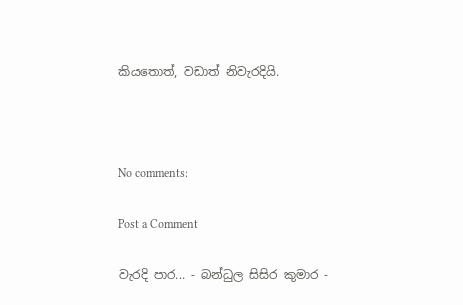කියතොත්, වඩාත් නිවැරදියි.



No comments:

Post a Comment

වැරදි පාර... - බන්ධුල සිසිර කුමාර -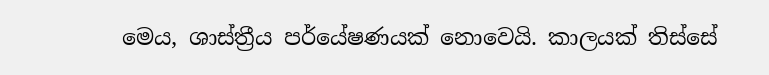මෙය, ශාස්ත්‍රීය පර්යේෂණයක් නොවෙයි. කාලයක් තිස්සේ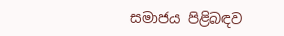සමාජය පිළිබඳව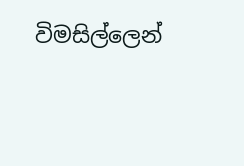විමසිල්ලෙන්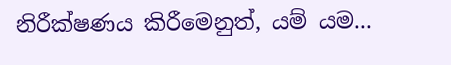නිරීක්ෂණය කිරීමෙනුත්, යම් යම...